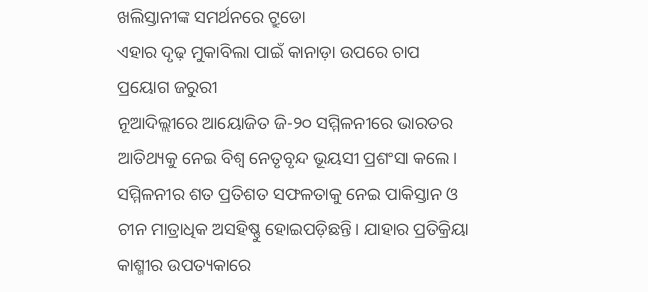ଖଲିସ୍ତାନୀଙ୍କ ସମର୍ଥନରେ ଟ୍ରୁଡୋ
ଏହାର ଦୃଢ଼ ମୁକାବିଲା ପାଇଁ କାନାଡ଼ା ଉପରେ ଚାପ ପ୍ରୟୋଗ ଜରୁରୀ
ନୂଆଦିଲ୍ଲୀରେ ଆୟୋଜିତ ଜି-୨୦ ସମ୍ମିଳନୀରେ ଭାରତର ଆତିଥ୍ୟକୁ ନେଇ ବିଶ୍ୱ ନେତୃବୃନ୍ଦ ଭୂୟସୀ ପ୍ରଶଂସା କଲେ। ସମ୍ମିଳନୀର ଶତ ପ୍ରତିଶତ ସଫଳତାକୁ ନେଇ ପାକିସ୍ତାନ ଓ ଚୀନ ମାତ୍ରାଧିକ ଅସହିଷ୍ଣୁ ହୋଇପଡ଼ିଛନ୍ତି। ଯାହାର ପ୍ରତିକ୍ରିୟା କାଶ୍ମୀର ଉପତ୍ୟକାରେ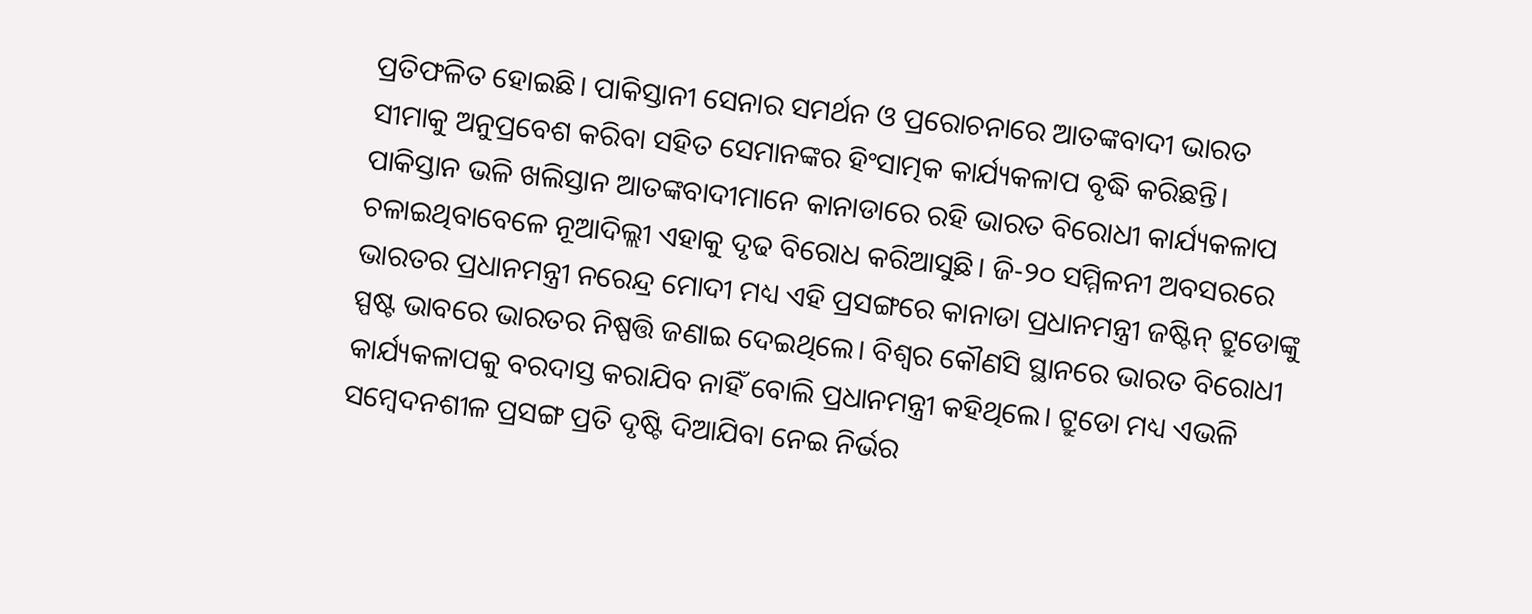ପ୍ରତିଫଳିତ ହୋଇଛି। ପାକିସ୍ତାନୀ ସେନାର ସମର୍ଥନ ଓ ପ୍ରରୋଚନାରେ ଆତଙ୍କବାଦୀ ଭାରତ ସୀମାକୁ ଅନୁପ୍ରବେଶ କରିବା ସହିତ ସେମାନଙ୍କର ହିଂସାତ୍ମକ କାର୍ଯ୍ୟକଳାପ ବୃଦ୍ଧି କରିଛନ୍ତି। ପାକିସ୍ତାନ ଭଳି ଖଲିସ୍ତାନ ଆତଙ୍କବାଦୀମାନେ କାନାଡାରେ ରହି ଭାରତ ବିରୋଧୀ କାର୍ଯ୍ୟକଳାପ ଚଳାଇଥିବାବେଳେ ନୂଆଦିଲ୍ଲୀ ଏହାକୁ ଦୃଢ ବିରୋଧ କରିଆସୁଛି। ଜି-୨୦ ସମ୍ମିଳନୀ ଅବସରରେ ଭାରତର ପ୍ରଧାନମନ୍ତ୍ରୀ ନରେନ୍ଦ୍ର ମୋଦୀ ମଧ୍ୟ ଏହି ପ୍ରସଙ୍ଗରେ କାନାଡା ପ୍ରଧାନମନ୍ତ୍ରୀ ଜଷ୍ଟିନ୍ ଟ୍ରୁଡୋଙ୍କୁ ସ୍ପଷ୍ଟ ଭାବରେ ଭାରତର ନିଷ୍ପତ୍ତି ଜଣାଇ ଦେଇଥିଲେ। ବିଶ୍ୱର କୌଣସି ସ୍ଥାନରେ ଭାରତ ବିରୋଧୀ କାର୍ଯ୍ୟକଳାପକୁ ବରଦାସ୍ତ କରାଯିବ ନାହିଁ ବୋଲି ପ୍ରଧାନମନ୍ତ୍ରୀ କହିଥିଲେ। ଟ୍ରୁଡୋ ମଧ୍ୟ ଏଭଳି ସମ୍ବେଦନଶୀଳ ପ୍ରସଙ୍ଗ ପ୍ରତି ଦୃଷ୍ଟି ଦିଆଯିବା ନେଇ ନିର୍ଭର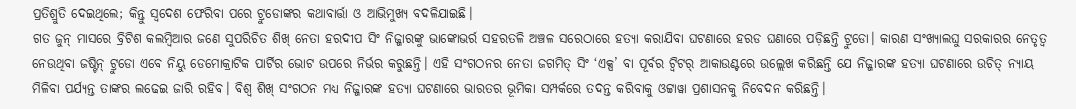ପ୍ରତିଶ୍ରୁତି ଦେଇଥିଲେ; କିନ୍ତୁ ସ୍ୱଦେଶ ଫେରିବା ପରେ ଟ୍ରୁଡୋଙ୍କର କଥାବାର୍ତ୍ତା ଓ ଆଭିମୁଖ୍ୟ ବଦଳିଯାଇଛି।
ଗତ ଜୁନ୍ ମାସରେ ବ୍ରିଟିଶ କଲମ୍ବିଆର ଜଣେ ସୁପରିଚିତ ଶିଖ୍ ନେତା ହରଦୀପ ସିଂ ନିଜ୍ଜାରଙ୍କୁ ଭାଙ୍କୋଭର୍ର ସହରତଳି ଅଞ୍ଚଳ ସରେଠାରେ ହତ୍ୟା କରାଯିବା ଘଟଣାରେ ହରଡ ଘଣାରେ ପଡ଼ିଛନ୍ତି ଟ୍ରୁଡୋ। କାରଣ ସଂଖ୍ୟାଲଘୁ ସରକାରର ନେତୃତ୍ୱ ନେଉଥିବା ଜଷ୍ଟିନ୍ ଟ୍ରୁଡୋ ଏବେ ନିୟୁ ଡେମୋକ୍ରାଟିକ ପାର୍ଟିର ଭୋଟ ଉପରେ ନିର୍ଭର କରୁଛନ୍ତି। ଏହି ସଂଗଠନର ନେତା ଜଗମିତ୍ ସିଂ ‘ଏକ୍ସ’ ବା ପୂର୍ବର ଟ୍ୱିଟର୍ ଆକାଉଣ୍ଟରେ ଉଲ୍ଲେଖ କରିଛନ୍ତି ଯେ ନିଜ୍ଜାରଙ୍କ ହତ୍ୟା ଘଟଣାରେ ଉଚିତ୍ ନ୍ୟାୟ ମିଳିବା ପର୍ଯ୍ୟନ୍ତ ତାଙ୍କର ଲଢେଇ ଜାରି ରହିବ। ବିଶ୍ୱ ଶିଖ୍ ସଂଗଠନ ମଧ୍ୟ ନିଜ୍ଜାରଙ୍କ ହତ୍ୟା ଘଟଣାରେ ଭାରତର ଭୂମିକା ସମ୍ପର୍କରେ ତଦନ୍ତ କରିବାକୁ ଓଟ୍ଟାୱା ପ୍ରଶାସନକୁ ନିବେଦନ କରିଛନ୍ତି।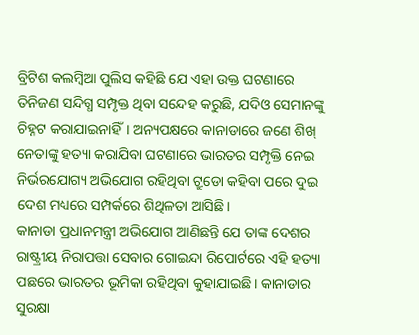ବ୍ରିଟିଶ କଲମ୍ବିଆ ପୁଲିସ କହିଛି ଯେ ଏହା ଉକ୍ତ ଘଟଣାରେ ତିନିଜଣ ସନ୍ଦିଗ୍ଧ ସମ୍ପୃକ୍ତ ଥିବା ସନ୍ଦେହ କରୁଛି, ଯଦିଓ ସେମାନଙ୍କୁ ଚିହ୍ନଟ କରାଯାଇନାହିଁ। ଅନ୍ୟପକ୍ଷରେ କାନାଡାରେ ଜଣେ ଶିଖ୍ ନେତାଙ୍କୁ ହତ୍ୟା କରାଯିବା ଘଟଣାରେ ଭାରତର ସମ୍ପୃକ୍ତି ନେଇ ନିର୍ଭରଯୋଗ୍ୟ ଅଭିଯୋଗ ରହିଥିବା ଟ୍ରୁଡୋ କହିବା ପରେ ଦୁଇ ଦେଶ ମଧ୍ୟରେ ସମ୍ପର୍କରେ ଶିଥିଳତା ଆସିଛି।
କାନାଡା ପ୍ରଧାନମନ୍ତ୍ରୀ ଅଭିଯୋଗ ଆଣିଛନ୍ତି ଯେ ତାଙ୍କ ଦେଶର ରାଷ୍ଟ୍ରୀୟ ନିରାପତ୍ତା ସେବାର ଗୋଇନ୍ଦା ରିପୋର୍ଟରେ ଏହି ହତ୍ୟା ପଛରେ ଭାରତର ଭୂମିକା ରହିଥିବା କୁହାଯାଇଛି। କାନାଡାର ସୁରକ୍ଷା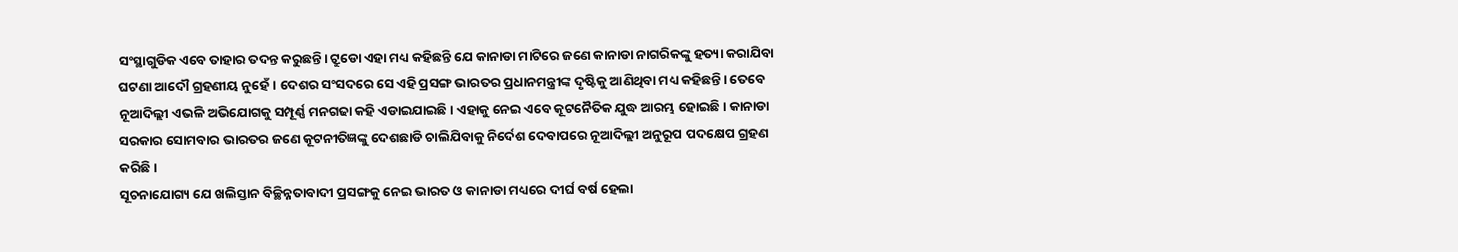ସଂସ୍ଥାଗୁଡିକ ଏବେ ତାହାର ତଦନ୍ତ କରୁଛନ୍ତି। ଟ୍ରୁଡୋ ଏହା ମଧ୍ୟ କହିଛନ୍ତି ଯେ କାନାଡା ମାଟିରେ ଜଣେ କାନାଡା ନାଗରିକଙ୍କୁ ହତ୍ୟା କରାଯିବା ଘଟଣା ଆଦୌ ଗ୍ରହଣୀୟ ନୁହେଁ। ଦେଶର ସଂସଦରେ ସେ ଏହି ପ୍ରସଙ୍ଗ ଭାରତର ପ୍ରଧାନମନ୍ତ୍ରୀଙ୍କ ଦୃଷ୍ଟିକୁ ଆଣିଥିବା ମଧ୍ୟ କହିଛନ୍ତି। ତେବେ ନୂଆଦିଲ୍ଲୀ ଏଭଳି ଅଭିଯୋଗକୁ ସମ୍ପୂର୍ଣ୍ଣ ମନଗଢା କହି ଏଡାଇଯାଇଛି। ଏହାକୁ ନେଇ ଏବେ କୂଟନୈତିକ ଯୁଦ୍ଧ ଆରମ୍ଭ ହୋଇଛି। କାନାଡା ସରକାର ସୋମବାର ଭାରତର ଜଣେ କୂଟନୀତିଜ୍ଞଙ୍କୁ ଦେଶଛାଡି ଚାଲିଯିବାକୁ ନିର୍ଦେଶ ଦେବାପରେ ନୂଆଦିଲ୍ଲୀ ଅନୁରୂପ ପଦକ୍ଷେପ ଗ୍ରହଣ କରିଛି।
ସୂଚନାଯୋଗ୍ୟ ଯେ ଖଲିସ୍ତାନ ବିଚ୍ଛିନ୍ନତାବାଦୀ ପ୍ରସଙ୍ଗକୁ ନେଇ ଭାରତ ଓ କାନାଡା ମଧ୍ୟରେ ଦୀର୍ଘ ବର୍ଷ ହେଲା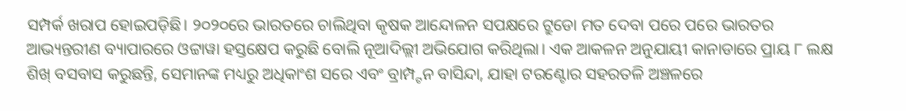ସମ୍ପର୍କ ଖରାପ ହୋଇପଡ଼ିଛି। ୨୦୨୦ରେ ଭାରତରେ ଚାଲିଥିବା କୃଷକ ଆନ୍ଦୋଳନ ସପକ୍ଷରେ ଟ୍ରୁଡୋ ମତ ଦେବା ପରେ ପରେ ଭାରତର ଆଭ୍ୟନ୍ତରୀଣ ବ୍ୟାପାରରେ ଓଟ୍ଟାୱା ହସ୍ତକ୍ଷେପ କରୁଛି ବୋଲି ନୂଆଦିଲ୍ଲୀ ଅଭିଯୋଗ କରିଥିଲା। ଏକ ଆକଳନ ଅନୁଯାୟୀ କାନାଡାରେ ପ୍ରାୟ ୮ ଲକ୍ଷ ଶିଖ୍ ବସବାସ କରୁଛନ୍ତି, ସେମାନଙ୍କ ମଧ୍ୟରୁ ଅଧିକାଂଶ ସରେ ଏବଂ ବ୍ରାମ୍ପ୍ଟନ ବାସିନ୍ଦା, ଯାହା ଟରଣ୍ଟୋର ସହରତଳି ଅଞ୍ଚଳରେ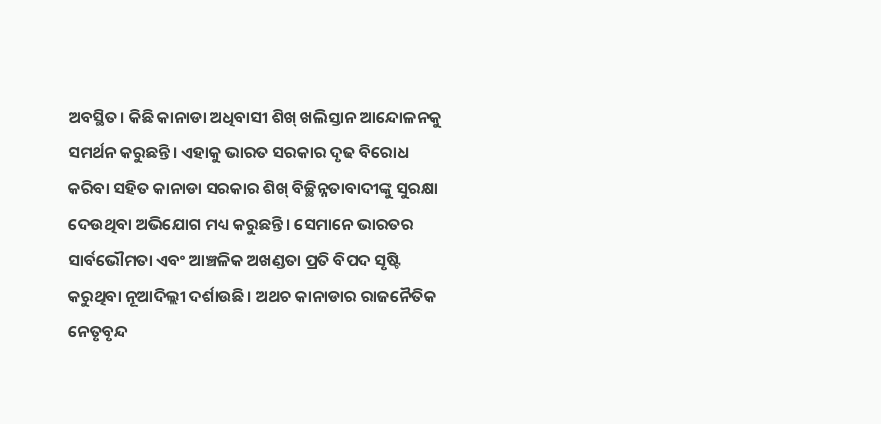ଅବସ୍ଥିତ। କିଛି କାନାଡା ଅଧିବାସୀ ଶିଖ୍ ଖଲିସ୍ତାନ ଆନ୍ଦୋଳନକୁ ସମର୍ଥନ କରୁଛନ୍ତି। ଏହାକୁ ଭାରତ ସରକାର ଦୃଢ ବିରୋଧ କରିବା ସହିତ କାନାଡା ସରକାର ଶିଖ୍ ବିଚ୍ଛିନ୍ନତାବାଦୀଙ୍କୁ ସୁରକ୍ଷା ଦେଉଥିବା ଅଭିଯୋଗ ମଧ୍ୟ କରୁଛନ୍ତି। ସେମାନେ ଭାରତର ସାର୍ବଭୌମତା ଏବଂ ଆଞ୍ଚଳିକ ଅଖଣ୍ଡତା ପ୍ରତି ବିପଦ ସୃଷ୍ଟି କରୁଥିବା ନୂଆଦିଲ୍ଲୀ ଦର୍ଶାଉଛି। ଅଥଚ କାନାଡାର ରାଜନୈତିକ ନେତୃବୃନ୍ଦ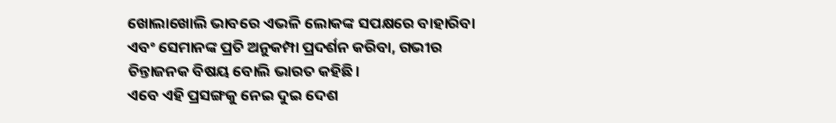ଖୋଲାଖୋଲି ଭାବରେ ଏଭଳି ଲୋକଙ୍କ ସପକ୍ଷରେ ବାହାରିବା ଏବଂ ସେମାନଙ୍କ ପ୍ରତି ଅନୁକମ୍ପା ପ୍ରଦର୍ଶନ କରିବା, ଗଭୀର ଚିନ୍ତାଜନକ ବିଷୟ ବୋଲି ଭାରତ କହିଛି।
ଏବେ ଏହି ପ୍ରସଙ୍ଗକୁ ନେଇ ଦୁଇ ଦେଶ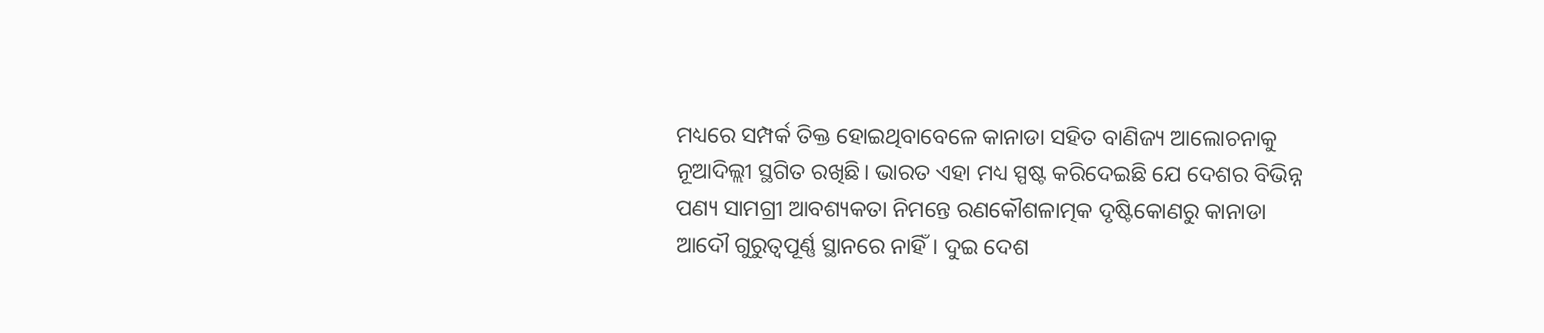ମଧ୍ୟରେ ସମ୍ପର୍କ ତିକ୍ତ ହୋଇଥିବାବେଳେ କାନାଡା ସହିତ ବାଣିଜ୍ୟ ଆଲୋଚନାକୁ ନୂଆଦିଲ୍ଲୀ ସ୍ଥଗିତ ରଖିଛି। ଭାରତ ଏହା ମଧ୍ୟ ସ୍ପଷ୍ଟ କରିଦେଇଛି ଯେ ଦେଶର ବିଭିନ୍ନ ପଣ୍ୟ ସାମଗ୍ରୀ ଆବଶ୍ୟକତା ନିମନ୍ତେ ରଣକୌଶଳାତ୍ମକ ଦୃଷ୍ଟିକୋଣରୁ କାନାଡା ଆଦୌ ଗୁରୁତ୍ୱପୂର୍ଣ୍ଣ ସ୍ଥାନରେ ନାହିଁ। ଦୁଇ ଦେଶ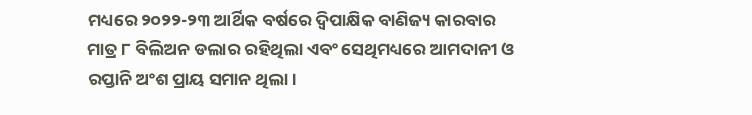ମଧ୍ୟରେ ୨୦୨୨-୨୩ ଆର୍ଥିକ ବର୍ଷରେ ଦ୍ୱିପାକ୍ଷିକ ବାଣିଜ୍ୟ କାରବାର ମାତ୍ର ୮ ବିଲିଅନ ଡଲାର ରହିଥିଲା ଏବଂ ସେଥିମଧ୍ୟରେ ଆମଦାନୀ ଓ ରପ୍ତାନି ଅଂଶ ପ୍ରାୟ ସମାନ ଥିଲା।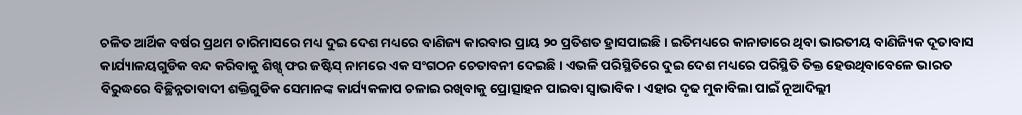ଚଳିତ ଆର୍ଥିକ ବର୍ଷର ପ୍ରଥମ ଚାରିମାସରେ ମଧ୍ୟ ଦୁଇ ଦେଶ ମଧ୍ୟରେ ବାଣିଜ୍ୟ କାରବାର ପ୍ରାୟ ୨୦ ପ୍ରତିଶତ ହ୍ରାସପାଇଛି। ଇତିମଧ୍ୟରେ କାନାଡାରେ ଥିବା ଭାରତୀୟ ବାଣିଜ୍ୟିକ ଦୂତାବାସ କାର୍ଯ୍ୟାଳୟଗୁଡିକ ବନ୍ଦ କରିବାକୁ ଶିଖ୍ସ୍ ଫର ଜଷ୍ଟିସ୍ ନାମରେ ଏକ ସଂଗଠନ ଚେତାବନୀ ଦେଇଛି। ଏଭଳି ପରିସ୍ଥିତିରେ ଦୁଇ ଦେଶ ମଧ୍ୟରେ ପରିସ୍ଥିତି ତିକ୍ତ ହେଉଥିବାବେଳେ ଭାରତ ବିରୁଦ୍ଧରେ ବିଚ୍ଛିନ୍ନତାବାଦୀ ଶକ୍ତିଗୁଡିକ ସେମାନଙ୍କ କାର୍ଯ୍ୟକଳାପ ଚଳାଇ ରଖିବାକୁ ପ୍ରୋତ୍ସାହନ ପାଇବା ସ୍ୱାଭାବିକ। ଏହାର ଦୃଢ ମୁକାବିଲା ପାଇଁ ନୂଆଦିଲ୍ଲୀ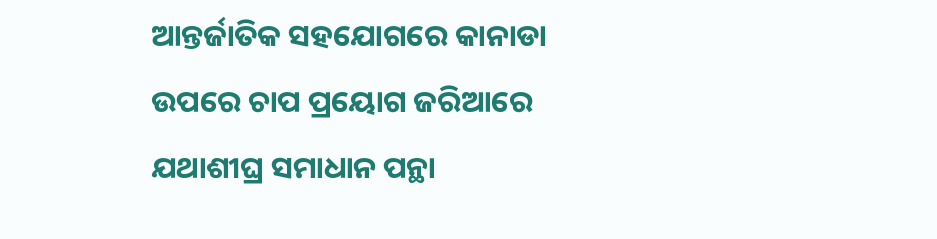ଆନ୍ତର୍ଜାତିକ ସହଯୋଗରେ କାନାଡା ଉପରେ ଚାପ ପ୍ରୟୋଗ ଜରିଆରେ ଯଥାଶୀଘ୍ର ସମାଧାନ ପନ୍ଥା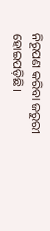ନିରୂପଣ କରିବା ଜରୁରୀ ହୋଇପଡ଼ିଛି।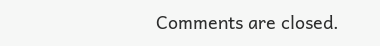Comments are closed.